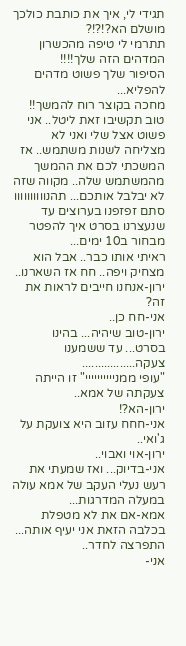תגידי לי, איך את כותבת כולכך מושלם הא?!?!?
תתרמי לי טיפה מהכשרון המדהים הזה שלך!!!!
הסיפור שלך פשוט מדהים להפליא...
מחכה בקוצר רוח להמשך!!
טוב תקשיבו זאת ליטל.. אני פשוט אצל שלי ואני לא מצליחה לשנות משתמש.. אז המשכתי לכם את ההמשך מהמשתמש שלה.. מקווה שזה לא יבלבל אותכם... תהנוווווווווו
סתם זפזפנו בערוצים עד שנעצרנו בסרט איך להפטר מבחור ב10 ימים...
ראיתי אותו כבר.. אבל הוא מצחיק ויפה.. חח אז השארנו..
ירון-אנחנו חייבים לראות את זה?
אני-חח כן..
ירון-טוב שיהיה... בהינו בסרט... עד ששמענו צעקה.................
"עופי ממניייייייייי" זו הייתה צעקתה של אמא..
ירון-הא?!
אני-חחח עזוב היא צועקת על ג'ואי..
ירון-אוי ואבוי..
אני-בדיוק... ואז שמעתי את רעש נעלי העקב של אמא עולה במעלה המדרגות...
אמא-אם את לא מטפלת בכלבה הזאת אני יעיף אותה... התפרצה לחדר..
אני-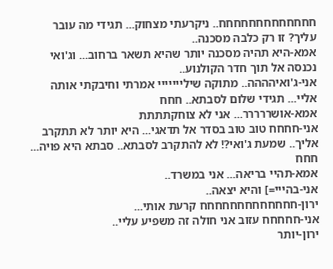חחחחחחחחחחחחח.. ניקרעתי מצחוק... תגידי מה עובר עליך? זו רק כלבה מסכנה..
אמא-היא תהיה מסכנה יותר שהיא תשאר ברחוב... וג'ואי נכנסה אל תוך חדר הקולנוע..
אני-ג'ואיהההה.. מתוקה שילייייייי אמרתי וחיבקתי אותה אליי... תגידי שלום לסבתא.. חחח
אמא-אושררררר... אני לא צוחקתתתת
אני-חחחח טוב טוב בסדר אל תדאגי... היא יותר לא תתקרב אליך.. שמעת ג'ואי?! לא להתקרב לסבתא.. סבתא היא פויה... חחח
אמא-תהיי בריאה... אני במשרד..
אני-בהייי=] והיא יצאה..
ירון-חחחחחחחחחחחחח קרעת אותי...
אני-חחחחח עזוב אני חולה זה משפיע עליי..
ירון-יותר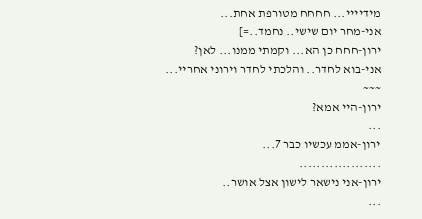מידיייי... חחחח מטורפת אחת...
אני-מחר יום שישי.. נחמד..=]
ירון-חחח כן הא... וקמתי ממנו... לאן?
אני-בוא לחדר.. והלכתי לחדר וירוני אחריי...
~~~
ירון-היי אמא?
...
ירון-אממ עכשיו כבר 7...
...................
ירון-אני נישאר לישון אצל אושר..
...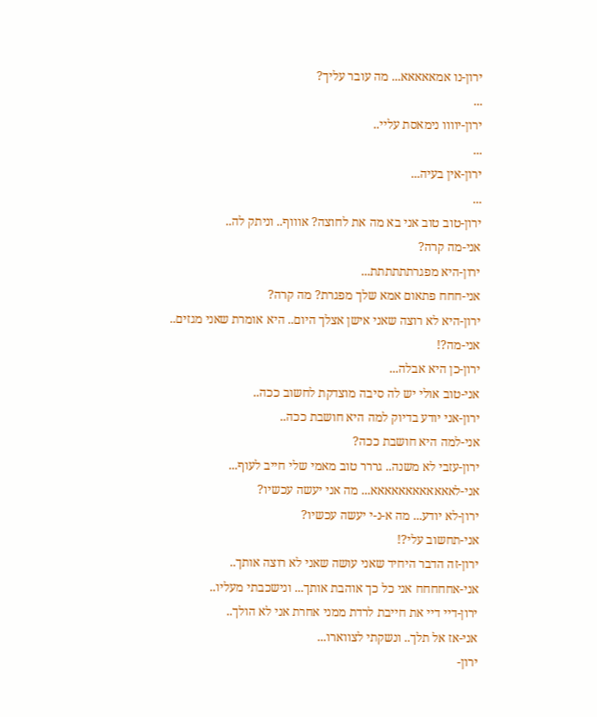ירון-נו אמאאאאא... מה עובר עליך?
...
ירון-יוווו נימאסת עליי..
...
ירון-אין בעיה...
...
ירון-טוב טוב אני בא מה את לחוצה? אוווף.. וניתק לה..
אני-מה קרה?
ירון-היא מפגרתתתתתת...
אני-חחח פתאום אמא שלך מפגרת? מה קרה?
ירון-היא לא רוצה שאני אישן אצלך היום.. היא אומרת שאני מגזים..
אני-מה?!
ירון-כן היא אבלה...
אני-טוב אולי יש לה סיבה מוצדקת לחשוב ככה..
ירון-אני יודע בדיוק למה היא חושבת ככה..
אני-למה היא חושבת ככה?
ירון-עזבי לא משנה.. גררר טוב מאמי שלי חייב לעוף...
אני-לאאאאאאאאאאאא... מה אני יעשה עכשיו?
ירון-לא יודע... מה א-נ-י יעשה עכשיו?
אני-תחשוב עלי?!
ירון-זה הדבר היחיד שאני עושה שאני לא רוצה אותך..
אני-אחחחחח אני כל כך אוהבת אותך... ונישכבתי מעליו..
ירון-דיי דיי את חייבת לרדת ממני אחרת אני לא הולך..
אני-אז אל תלך.. ונשקתי לצווארו...
ירון-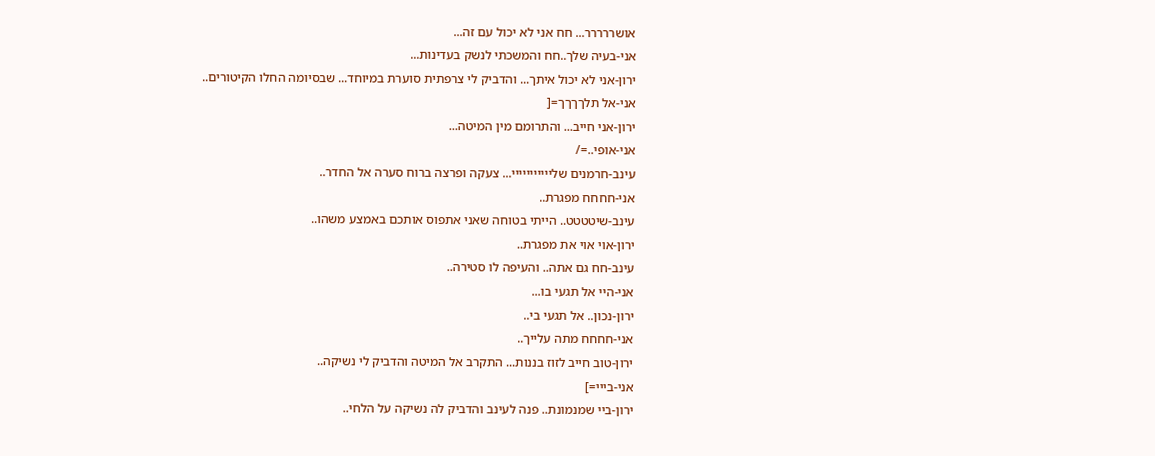אושררררר... חח אני לא יכול עם זה...
אני-בעיה שלך..חח והמשכתי לנשק בעדינות...
ירון-אני לא יכול איתך... והדביק לי צרפתית סוערת במיוחד... שבסיומה החלו הקיטורים..
אני-אל תלךךךך=[
ירון-אני חייב... והתרומם מין המיטה...
אני-אופי..=/
עינב-חרמנים שלייייייייייי... צעקה ופרצה ברוח סערה אל החדר..
אני-חחחח מפגרת..
עינב-שיטטטט.. הייתי בטוחה שאני אתפוס אותכם באמצע משהו..
ירון-אוי אוי את מפגרת..
עינב-חח גם אתה.. והעיפה לו סטירה..
אני-היי אל תגעי בו...
ירון-נכון.. אל תגעי בי..
אני-חחחח מתה עלייך..
ירון-טוב חייב לזוז בננות... התקרב אל המיטה והדביק לי נשיקה..
אני-בייי=]
ירון-ביי שמנמונת.. פנה לעינב והדביק לה נשיקה על הלחי..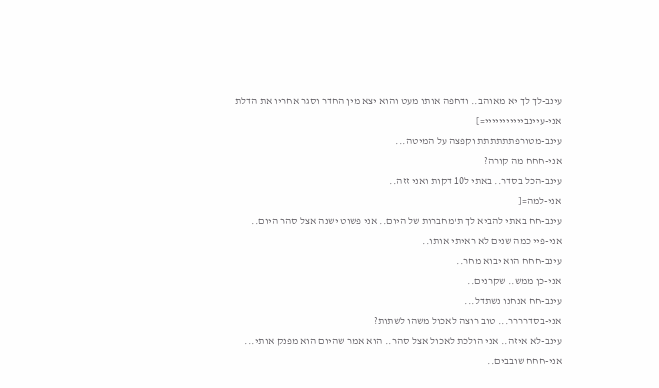עינב-לך לך יא מאוהב.. ודחפה אותו מעט והוא יצא מין החדר וסגר אחריו את הדלת
אני-עיינבייייייייייי=]
עינב-מטורפתתתתתת וקפצה על המיטה...
אני-חחח מה קורה?
עינב-הכל בסדר.. באתי ל10 דקות ואני זזה..
אני-למה=[
עינב-חח באתי להביא לך ת'מחברות של היום.. אני פשוט ישנה אצל סהר היום..
אני-פיי כמה שנים לא ראיתי אותו..
עינב-חחח הוא יבוא מחר..
אני-כן ממש.. שקרנים..
עינב-חח אנחנו נשתדל...
אני-בסדרררר... טוב רוצה לאכול משהו לשתות?
עינב-לא איזה.. אני הולכת לאכול אצל סהר.. הוא אמר שהיום הוא מפנק אותי...
אני-חחח שובבים..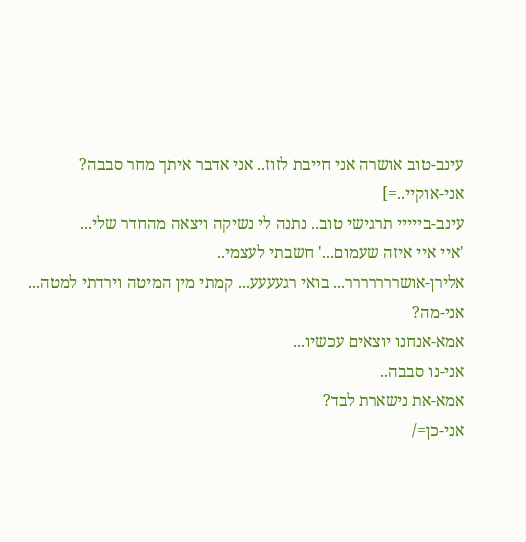עינב-טוב אושרה אני חייבת לזוז.. אני אדבר איתך מחר סבבה?
אני-אוקיי..=]
עינב-בייייי תרגישי טוב.. נתנה לי נשיקה ויצאה מהחדר שלי...
'איי איי איזה שעמום...' חשבתי לעצמי..
אלירן-אושררררררר... בואי רגעעעע... קמתי מין המיטה וירדתי למטה...
אני-מה?
אמא-אנחנו יוצאים עכשיו...
אני-נו סבבה..
אמא-את נישארת לבד?
אני-כן=/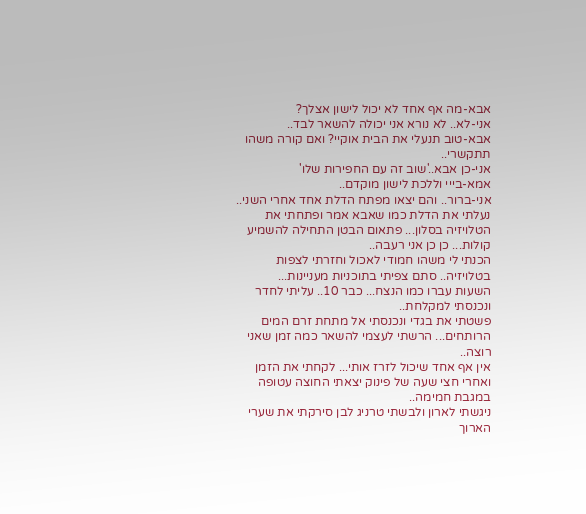אבא-מה אף אחד לא יכול לישון אצלך?
אני-לא.. לא נורא אני יכולה להשאר לבד..
אבא-טוב תנעלי את הבית אוקיי? ואם קורה משהו תתקשרי..
אני-כן אבא..'שוב זה עם החפירות שלו'
אמא-בייי וללכת לישון מוקדם..
אני-ברור.. והם יצאו מפתח הדלת אחד אחרי השני.. נעלתי את הדלת כמו שאבא אמר ופתחתי את הטלויזיה בסלון... פתאום הבטן התחילה להשמיע קולות... כן כן אני רעבה..
הכנתי לי משהו חמודי לאכול וחזרתי לצפות בטלויזיה.. סתם צפיתי בתוכניות מעניינות...
השעות עברו כמו הנצח... כבר 10.. עליתי לחדר ונכנסתי למקלחת..
פשטתי את בגדי ונכנסתי אל מתחת זרם המים הרותחים... הרשתי לעצמי להשאר כמה זמן שאני רוצה..
אין אף אחד שיכול לזרז אותי... לקחתי את הזמן ואחרי חצי שעה של פינוק יצאתי החוצה עטופה במגבת חמימה..
ניגשתי לארון ולבשתי טרניג לבן סירקתי את שערי הארוך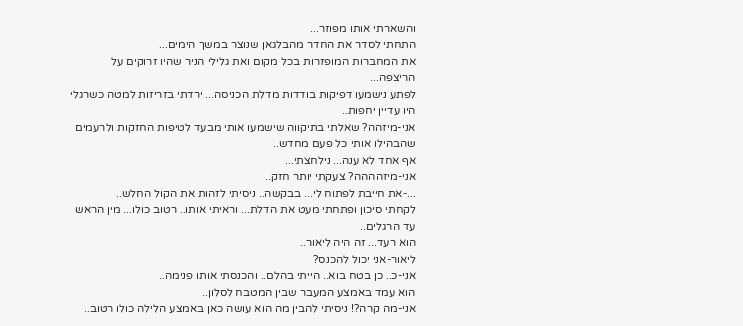והשארתי אותו מפוזר...
התחתי לסדר את החדר מהבלגאן שנוצר במשך הימים...
את המחברות המופזרות בכל מקום ואת גלילי הניר שהיו זרוקים על הריצפה...
לפתע נישמעו דפיקות בודדות מדלת הכניסה... ירדתי בזריזות למטה כשרגלי היו עדיין יחפות..
אני-מיזהה? שאלתי בתיקווה שישמעו אותי מבעד לטיפות החזקות ולרעמים שהבהילו אותי כל פעם מחדש..
אף אחד לא ענה... נילחצתי...
אני-מיזהההה? צעקתי יותר חזק..
...-את חייבת לפתוח לי... בבקשה.. ניסיתי לזהות את הקול החלש..
לקחתי סיכון ופתחתי מעט את הדלת... וראיתי אותו.. רטוב כולו... מין הראש עד הרגלים..
הוא רעד... זה היה ליאור..
ליאור-אני יכול להכנס?
אני-כ.. כן בטח בוא.. הייתי בהלם.. והכנסתי אותו פנימה..
הוא עמד באמצע המעבר שבין המטבח לסלון..
אני-מה קרה?! ניסיתי להבין מה הוא עושה כאן באמצע הלילה כולו רטוב..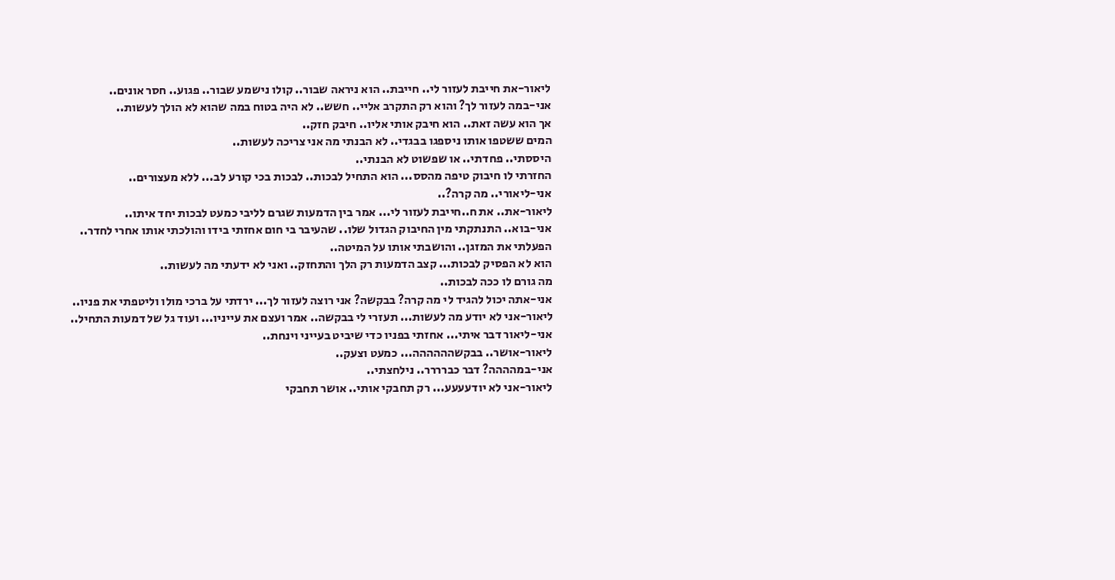ליאור-את חייבת לעזור לי.. חייבת.. הוא ניראה שבור.. קולו נישמע שבור.. פגוע.. חסר אונים..
אני-במה לעזור לך? והוא רק התקרב אליי.. חשש.. לא היה בטוח במה שהוא לא הולך לעשות..
אך הוא עשה זאת.. הוא חיבק אותי אליו.. חיבק חזק..
המים ששטפו אותו ניספגו בבגדי.. לא הבנתי מה אני צריכה לעשות..
היססתי.. פחדתי.. או שפשוט לא הבנתי..
החזרתי לו חיבוק טיפה מהסס... הוא התחיל לבכות.. לבכות בכי קורע לב... ללא מעצורים..
אני-ליאורי.. מה קרה?..
ליאור-את.. את ח..חייבת לעזור לי... אמר בין הדמעות שגרם לליבי כמעט לבכות יחד איתו..
אני-בוא.. התנתקתי מין החיבוק הגדול שלו.. שהעיבר בי חום אחזתי בידו והולכתי אותו אחרי לחדר..
הפעלתי את המזגן.. והושבתי אותו על המיטה..
הוא לא הפסיק לבכות... קצב הדמעות רק הלך והתחזק.. ואני לא ידעתי מה לעשות..
מה גורם לו ככה לבכות..
אני-אתה יכול להגיד לי מה קרה? בבקשה? אני רוצה לעזור לך... ירדתי על ברכי מולו וליטפתי את פניו..
ליאור-אני לא יודע מה לעשות... תעזרי לי בבקשה.. אמר ועצם את עייניו... ועוד גל של דמעות התחיל..
אני-ליאור דבר איתי... אחזתי בפניו כדי שיביט בעייני וינחת..
ליאור-אושר.. בבקשהההההה... כמעט וצעק..
אני-במהההה? דבר כברררר.. נילחצתי..
ליאור-אני לא יודעעעע... רק תחבקי אותי.. אושר תחבקי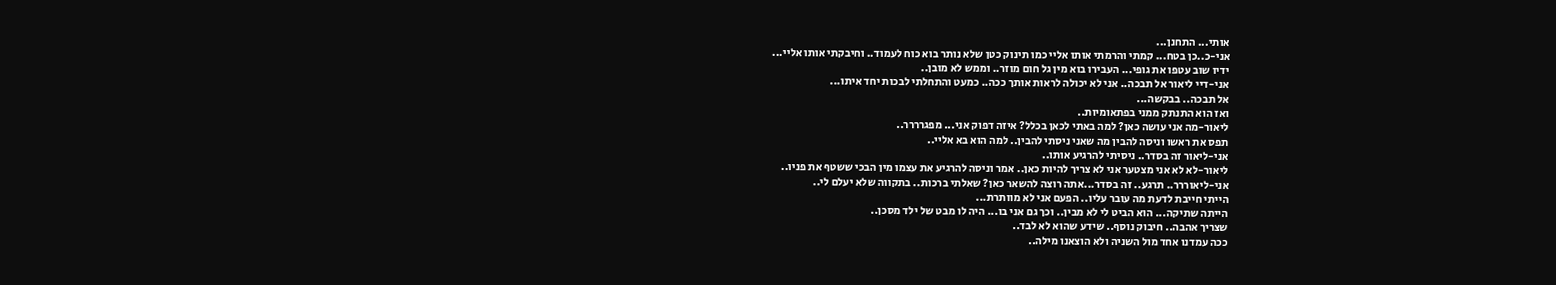אותי... התחנן...
אני-כ..כן בטח... קמתי והרמתי אותו אליי כמו תינוק כטן שלא נותר בוא כוח לעמוד.. וחיבקתי אותו אליי...
ידיו שוב עטפו את גופי... העבירו בוא מין גל חום מוזר.. וממש לא מובן..
אני-דיי ליאור אל תבכה.. אני לא יכולה לראות אותך ככה.. כמעט והתחלתי לבכות יחד איתו...
אל תבכה.. בבקשה...
ואז הוא התנתק ממני בפתאומיות..
ליאור-מה אני עושה כאן? למה באתי לכאן בכלל? איזה דפוק אני... מפגרררר..
תפס את ראשו וניסה להבין מה שאני ניסתי להבין.. למה הוא בא אליי..
אני-ליאור זה בסדר.. ניסיתי להרגיע אותו..
ליאור-לא לא אני מצטער אני לא צריך להיות כאן.. אמר וניסה להרגיע את עצמו מין הבכי ששטף את פניו..
אני-ליאוררר.. תרגע.. זה בסדר...אתה רוצה להשאר כאן? שאלתי ברכות.. בתקווה שלא יעלם לי..
הייתי חייבת לדעת מה עובר עליו.. הפעם אני לא מוותרת...
הייתה שתיקה... הוא הביט לי לא מבין.. וכך גם אני בו... היה לו מבט של ילד מסכן..
שצריך אהבה.. חיבוק נוסף.. שידע שהוא לא לבד..
ככה עמדנו אחד מול השניה ולא הוצאנו מילה..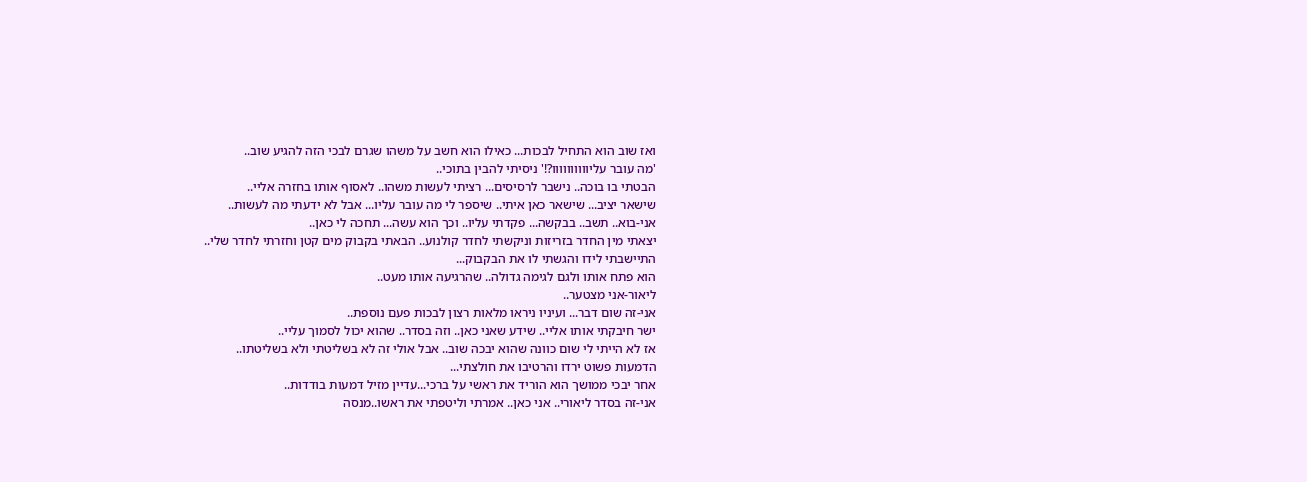ואז שוב הוא התחיל לבכות... כאילו הוא חשב על משהו שגרם לבכי הזה להגיע שוב..
'מה עובר עליוווווווווו?!' ניסיתי להבין בתוכי..
הבטתי בו בוכה.. נישבר לרסיסים... רציתי לעשות משהו.. לאסוף אותו בחזרה אליי..
שישאר יציב... שישאר כאן איתי.. שיספר לי מה עובר עליו... אבל לא ידעתי מה לעשות..
אני-בוא.. תשב.. בבקשה... פקדתי עליו.. וכך הוא עשה... תחכה לי כאן..
יצאתי מין החדר בזריזות וניקשתי לחדר קולנוע.. הבאתי בקבוק מים קטן וחזרתי לחדר שלי..
התיישבתי לידו והגשתי לו את הבקבוק...
הוא פתח אותו ולגם לגימה גדולה.. שהרגיעה אותו מעט..
ליאור-אני מצטער..
אני-זה שום דבר... ועיניו ניראו מלאות רצון לבכות פעם נוספת..
ישר חיבקתי אותו אליי.. שידע שאני כאן.. וזה בסדר.. שהוא יכול לסמוך עליי..
אז לא הייתי לי שום כוונה שהוא יבכה שוב.. אבל אולי זה לא בשליטתי ולא בשליטתו..
הדמעות פשוט ירדו והרטיבו את חולצתי...
אחר יבכי ממושך הוא הוריד את ראשי על ברכי...עדיין מזיל דמעות בודדות..
אני-זה בסדר ליאורי.. אני כאן.. אמרתי וליטפתי את ראשו..מנסה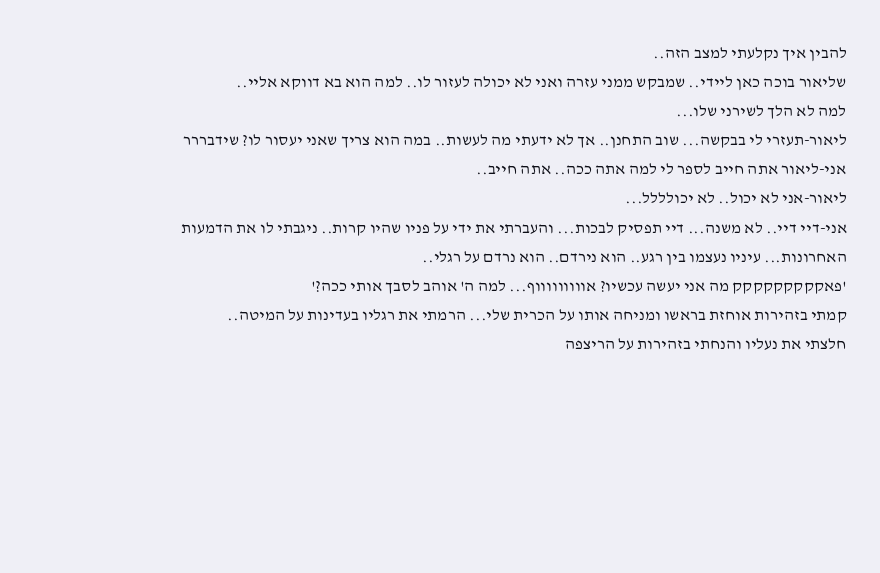להבין איך נקלעתי למצב הזה..
שליאור בוכה כאן ליידי.. שמבקש ממני עזרה ואני לא יכולה לעזור לו.. למה הוא בא דווקא אליי..
למה לא הלך לשירני שלו...
ליאור-תעזרי לי בבקשה... שוב התחנן.. אך לא ידעתי מה לעשות.. במה הוא צריך שאני יעסור לו? שידבררר
אני-ליאור אתה חייב לספר לי למה אתה ככה.. אתה חייב..
ליאור-אני לא יכול.. לא יכולללל...
אני-דיי דיי.. לא משנה... דיי תפסיק לבכות... והעברתי את ידי על פניו שהיו קרות.. ניגבתי לו את הדמעות האחרונות... עיניו נעצמו בין רגע.. הוא נירדם.. הוא נרדם על רגלי..
'פאקקקקקקקקק מה אני יעשה עכשיו? אוווווווווף... למה ה' אוהב לסבך אותי ככה?'
קמתי בזהירות אוחזת בראשו ומניחה אותו על הכרית שלי... הרמתי את רגליו בעדינות על המיטה..
חלצתי את נעליו והנחתי בזהירות על הריצפה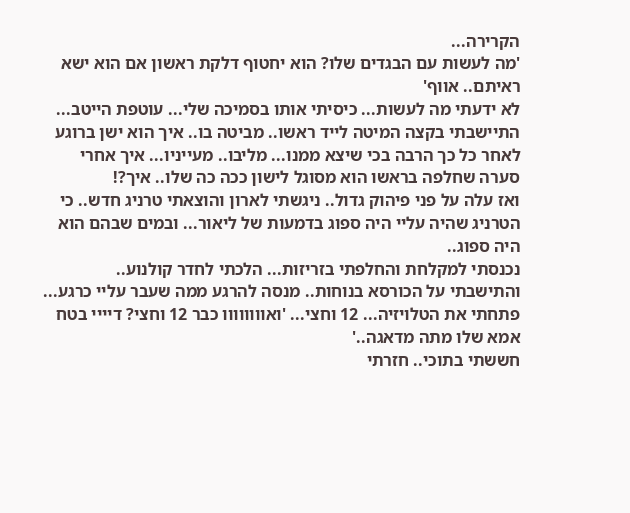הקרירה...
'מה לעשות עם הבגדים שלו? הוא יחטוף דלקת ראשון אם הוא ישא ראיתם.. אווף'
לא ידעתי מה לעשות... כיסיתי אותו בסמיכה שלי... עוטפת הייטב...
התיישבתי בקצה המיטה לייד ראשו.. מביטה בו.. איך הוא ישן ברוגע לאחר כל כך הרבה בכי שיצא ממנו... מליבו.. מעייניו... איך אחרי סערה שחלפה בראשו הוא מסוגל לישון ככה כה שלו.. איך?!
ואז עלה על פני פיהוק גדול.. ניגשתי לארון והוצאתי טרניג חדש.. כי הטרניג שהיה עליי היה ספוג בדמעות של ליאור... ובמים שבהם הוא היה ספוג..
נכנסתי למקלחת והחלפתי בזריזות... הלכתי לחדר קולנוע.. והתישבתי על הכורסא בנוחות.. מנסה להרגע ממה שעבר עליי כרגע...
פתחתי את הטלויזיה... 12 וחצי... 'ואוווווווו כבר 12 וחצי? דיייי בטח אמא שלו מתה מדאגה..'
חששתי בתוכי.. חזרתי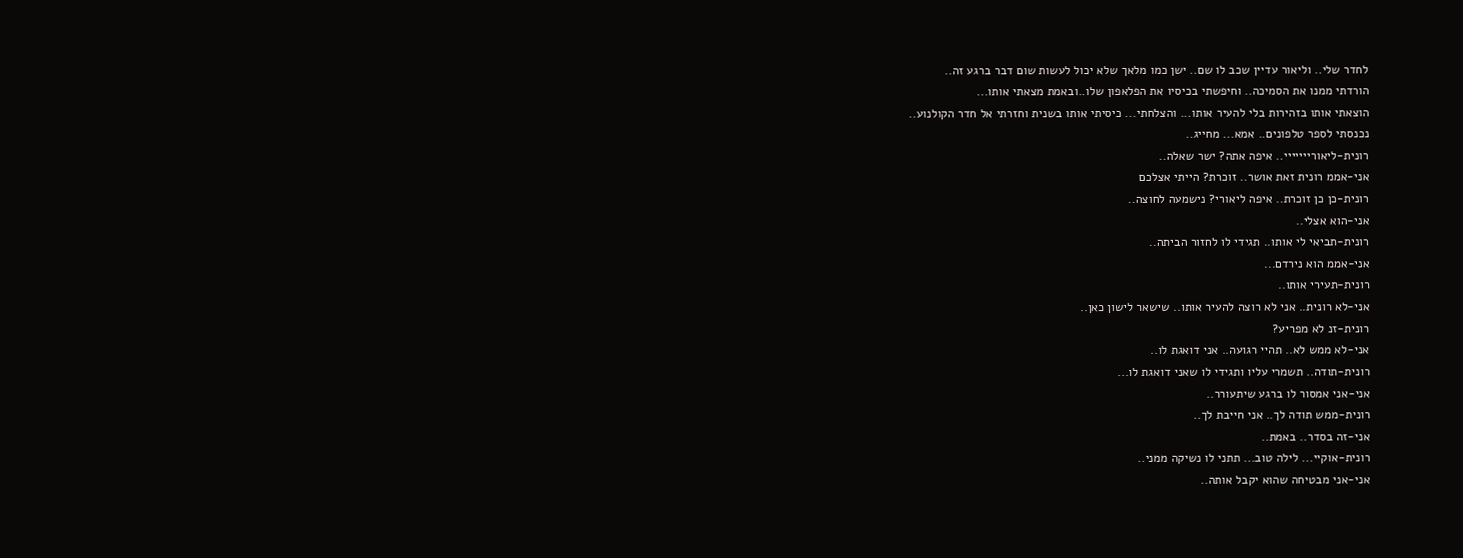לחדר שלי.. וליאור עדיין שכב לו שם.. ישן כמו מלאך שלא יכול לעשות שום דבר ברגע זה..
הורדתי ממנו את הסמיכה.. וחיפשתי בכיסיו את הפלאפון שלו..ובאמת מצאתי אותו...
הוצאתי אותו בזהירות בלי להעיר אותו... והצלחתי... כיסיתי אותו בשנית וחזרתי אל חדר הקולנוע..
נכנסתי לספר טלפונים.. אמא... מחייג..
רונית-ליאורייייייי.. איפה אתה? ישר שאלה..
אני-אממ רונית זאת אושר.. זוכרת? הייתי אצלכם
רונית-כן כן זוכרת.. איפה ליאורי? נישמעה לחוצה..
אני-הוא אצלי..
רונית-תביאי לי אותו.. תגידי לו לחזור הביתה..
אני-אממ הוא נירדם...
רונית-תעירי אותו..
אני-לא רונית.. אני לא רוצה להעיר אותו.. שישאר לישון כאן..
רונית-זנ לא מפריע?
אני-לא ממש לא.. תהיי רגועה.. אני דואגת לו..
רונית-תודה.. תשמרי עליו ותגידי לו שאני דואגת לו...
אני-אני אמסור לו ברגע שיתעורר..
רונית-ממש תודה לך.. אני חייבת לך..
אני-זה בסדר.. באמת..
רונית-אוקיי... לילה טוב... תתני לו נשיקה ממני..
אני-אני מבטיחה שהוא יקבל אותה..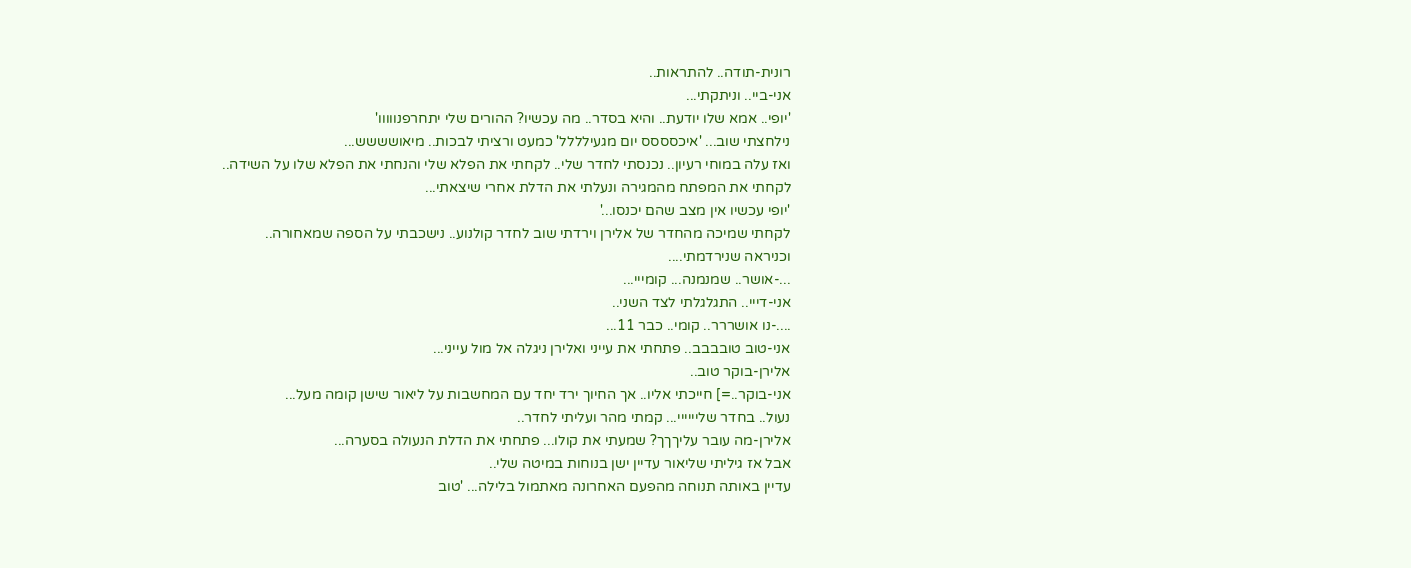רונית-תודה.. להתראות..
אני-ביי.. וניתקתי...
'יופי.. אמא שלו יודעת.. והיא בסדר.. מה עכשיו? ההורים שלי יתחרפנווווו'
נילחצתי שוב... 'איכסססס יום מגעילללל' כמעט ורציתי לבכות.. מיאושששש...
ואז עלה במוחי רעיון.. נכנסתי לחדר שלי.. לקחתי את הפלא שלי והנחתי את הפלא שלו על השידה..
לקחתי את המפתח מהמגירה ונעלתי את הדלת אחרי שיצאתי...
'יופי עכשיו אין מצב שהם יכנסו...'
לקחתי שמיכה מהחדר של אלירן וירדתי שוב לחדר קולנוע.. נישכבתי על הספה שמאחורה..
וכניראה שנירדמתי....
...-אושר.. שמנמנה... קומייי...
אני-דייי.. התגלגלתי לצד השני..
....-נו אושררר.. קומי.. כבר 11...
אני-טוב טובבבב.. פתחתי את עייני ואלירן ניגלה אל מול עייני...
אלירן-בוקר טוב..
אני-בוקר..=] חייכתי אליו.. אך החיוך ירד יחד עם המחשבות על ליאור שישן קומה מעל...
נעול.. בחדר שליייייי... קמתי מהר ועליתי לחדר..
אלירן-מה עובר עליךךך? שמעתי את קולו... פתחתי את הדלת הנעולה בסערה...
אבל אז גיליתי שליאור עדיין ישן בנוחות במיטה שלי..
עדיין באותה תנוחה מהפעם האחרונה מאתמול בלילה... 'טוב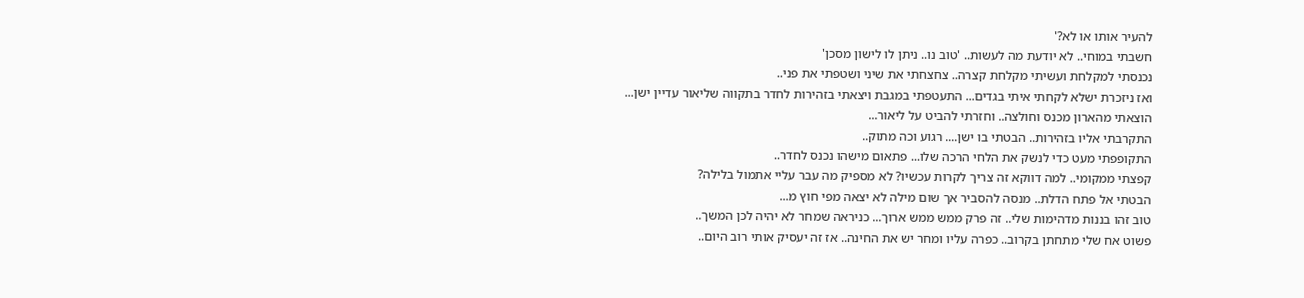להעיר אותו או לא?'
חשבתי במוחי.. לא יודעת מה לעשות.. 'טוב נו.. ניתן לו לישון מסכן'
נכנסתי למקלחת ועשיתי מקלחת קצרה.. צחצחתי את שיני ושטפתי את פני..
ואז ניזכרת ישלא לקחתי איתי בגדים... התעטפתי במגבת ויצאתי בזהירות לחדר בתקווה שליאור עדיין ישן...
הוצאתי מהארון מכנס וחולצה.. וחזרתי להביט על ליאור...
התקרבתי אליו בזהירות.. הבטתי בו ישן.... רגוע וכה מתוק..
התקופפתי מעט כדי לנשק את הלחי הרכה שלו... פתאום מישהו נכנס לחדר..
קפצתי ממקומי.. למה דווקא זה צריך לקרות עכשיו? לא מספיק מה עבר עליי אתמול בלילה?
הבטתי אל פתח הדלת.. מנסה להסביר אך שום מילה לא יצאה מפי חוץ מ...
טוב זהו בננות מדהימות שלי.. זה פרק ממש ממש ארוך... כניראה שמחר לא יהיה לכן המשך..
פשוט אח שלי מתחתן בקרוב.. כפרה עליו ומחר יש את החינה.. אז זה יעסיק אותי רוב היום..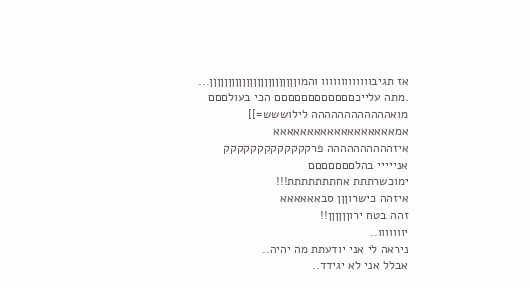אז תגיבווווווווווווו והמוןןןןןןןןןןןןןןןןןןןןןןןן...
.מתה עלייכםםםםםםםםםםםם הכי בעולםםם
מואהההההההההההה לילוששש=]]
אמאאאאאאאאאאאאאאאאאא
איזהההההההההה פרקקקקקקקקקקקקק
אנייייי בהלםםםםםםם
ימוכשרתתת אחתתתתתתת!!!
איזהה כישרוןןן סבאאאאאא
זהה בטח ירוןןןןןן!!
יווווווו..
ניראה לי אני יודעתת מה יהיה..
אבלל אני לא יגידד..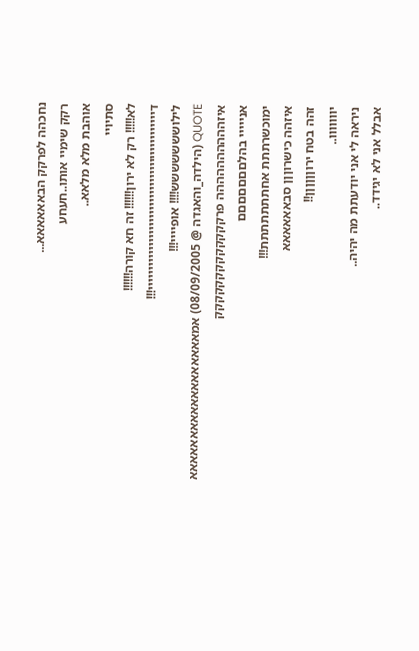נחכהה לפרקק הבאאאאאא...
רקק שימיי אותו..חעחע
אוהבת מלא מלאא..
סתיויי
לא!!!!! רק לא ירון!!!!!! זה חא קורה!!!!!!
דייייייייייייייייייייייייייייייייייייייייייייי!!!
לילוששששששש!!!! אופיייי!!!
QUOTE (הילדה_והאגדה @ 08/09/2005) אמאאאאאאאאאאאאאאאאאא
איזהההההההההה פרקקקקקקקקקקקקק
אנייייי בהלםםםםםםם
ימוכשרתתת אחתתתתתתת!!!
איזהה כישרוןןן סבאאאאאא
זהה בטח ירוןןןןןן!!
יווווווו..
ניראה לי אני יודעתת מה יהיה..
אבלל אני לא יגידד..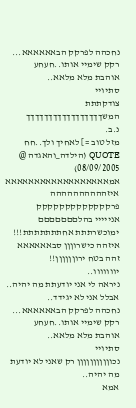נחכהה לפרקק הבאאאאאא...
רקק שימיי אותו..חעחע
אוהבת מלא מלאא..
סתיויי
צודקתתת
המשךךךךךךךךךךךךךךךךך
נ.ב.
מזל טוב =] לאחיך ולך..חח
QUOTE (הילדה_והאגדה @ 08/09/2005) אמאאאאאאאאאאאאאאאאאא
איזהההההההההה פרקקקקקקקקקקקקק
אנייייי בהלםםםםםםם
ימוכשרתתת אחתתתתתתת!!!
איזהה כישרוןןן סבאאאאאא
זהה בטח ירוןןןןןן!!
יווווווו..
ניראה לי אני יודעתת מה יהיה..
אבלל אני לא יגידד..
נחכהה לפרקק הבאאאאאא...
רקק שימיי אותו..חעחע
אוהבת מלא מלאא..
סתיויי
נכוןןןןןןןןןן רק שאני לא יודעת מה יהיה..
אמא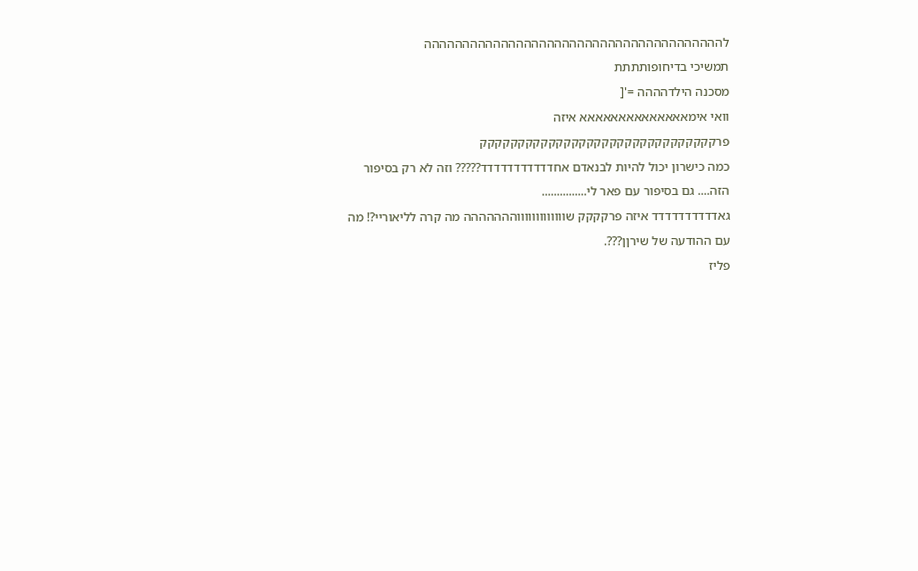לההההההההההההההההההההההההההההההההההההההה
תמשיכי בדיחופותתתת
מסכנה הילדהההה ='[
וואי אימאאאאאאאאאאאאאא איזה פרקקקקקקקקקקקקקקקקקקקקקקקקקקקקקקק
כמה כישרון יכול להיות לבנאדם אחדדדדדדדדדדד????? וזה לא רק בסיפור הזה.... גם בסיפור עם פאר לי...............
גאדדדדדדדדדד איזה פרקקקק שוווווווווווווההההההה מה קרה לליאוריי?! מה עם ההודעה של שירןן???.
פליז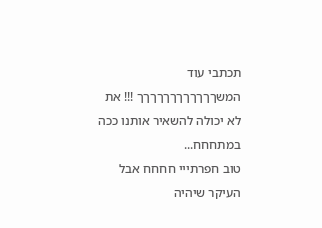תכתבי עוד המשךךךךךךךךךךךך !!! את לא יכולה להשאיר אותנו ככה במתחחח...
טוב חפרתייי חחחח אבל העיקר שיהיה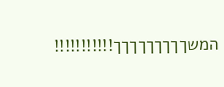המשךךךךךךךךך!!!!!!!!!!!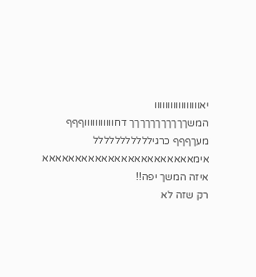יאווווווווווווווווו
המשךךךךךךךךךךך דחוווווווווווףףף
מעךףףף כרגיללללללללללל
אימאאאאאאאאאאאאאאאאאאאאאאא
איזה המשך יפה!!
רק שזה לא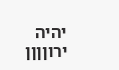יהיה ירוןןןן